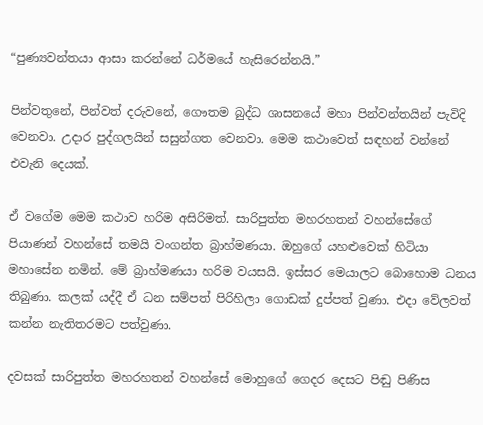“පුණ්‍යවන්තයා ආසා කරන්නේ ධර්මයේ හැසිරෙන්නයි.”

පින්වතුනේ, පින්වත් දරුවනේ, ගෞතම බුද්ධ ශාසනයේ මහා පින්වන්තයින් පැවිදි වෙනවා. උදාර පුද්ගලයින් සසුන්ගත වෙනවා. මෙම කථාවෙත් සඳහන් වන්නේ එවැනි දෙයක්.

ඒ වගේම මෙම කථාව හරිම අසිරිමත්. සාරිපුත්ත මහරහතන් වහන්සේගේ පියාණන් වහන්සේ තමයි වංගන්ත බ්‍රාහ්මණයා. ඔහුගේ යහළුවෙක් හිටියා මහාසේන නමින්. මේ බ්‍රාහ්මණයා හරිම වයසයි. ඉස්සර මෙයාලට බොහොම ධනය තිබුණා. කලක් යද්දී ඒ ධන සම්පත් පිරිහිලා ගොඩක් දුප්පත් වුණා. එදා වේලවත් කන්න නැතිතරමට පත්වුණා.

දවසක් සාරිපුත්ත මහරහතන් වහන්සේ මොහුගේ ගෙදර දෙසට පිඬු පිණිස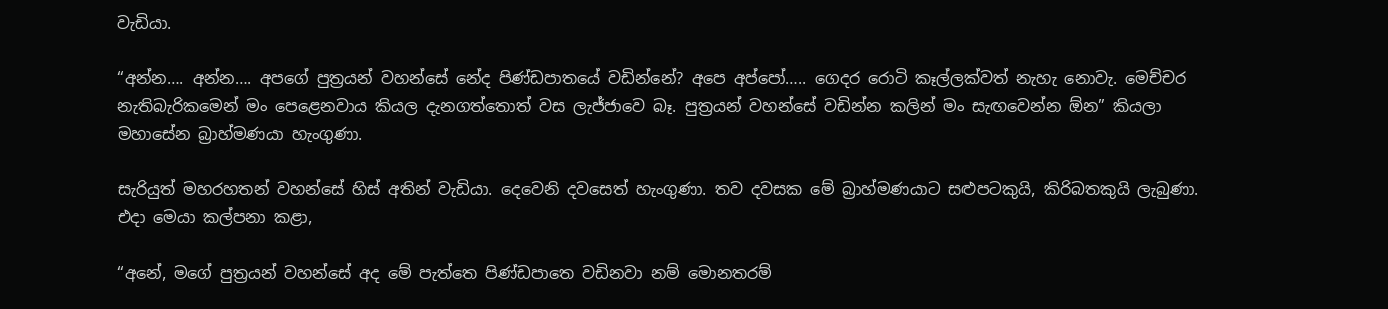වැඩියා.

“අන්න…. අන්න…. අපගේ පුත්‍රයන් වහන්සේ නේද පිණ්ඩපාතයේ වඩින්නේ? අපෙ අප්පෝ….. ගෙදර රොටි කෑල්ලක්වත් නැහැ නොවැ. මෙච්චර නැතිබැරිකමෙන් මං පෙළෙනවාය කියල දැනගත්තොත් වස ලැජ්ජාවෙ බෑ. පුත්‍රයන් වහන්සේ වඩින්න කලින් මං සැඟවෙන්න ඕන” කියලා මහාසේන බ්‍රාහ්මණයා හැංගුණා.

සැරියුත් මහරහතන් වහන්සේ හිස් අතින් වැඩියා. දෙවෙනි දවසෙත් හැංගුණා. තව දවසක මේ බ්‍රාහ්මණයාට සළුපටකුයි, කිරිබතකුයි ලැබුණා. එදා මෙයා කල්පනා කළා,

“අනේ, මගේ පුත්‍රයන් වහන්සේ අද මේ පැත්තෙ පිණ්ඩපාතෙ වඩිනවා නම් මොනතරම්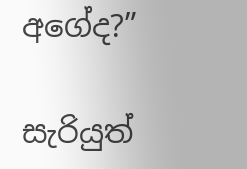අගේද?”

සැරියුත්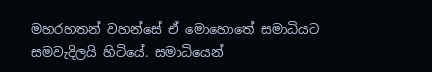මහරහතන් වහන්සේ ඒ මොහොතේ සමාධියට සමවැදිලයි හිටියේ. සමාධියෙන්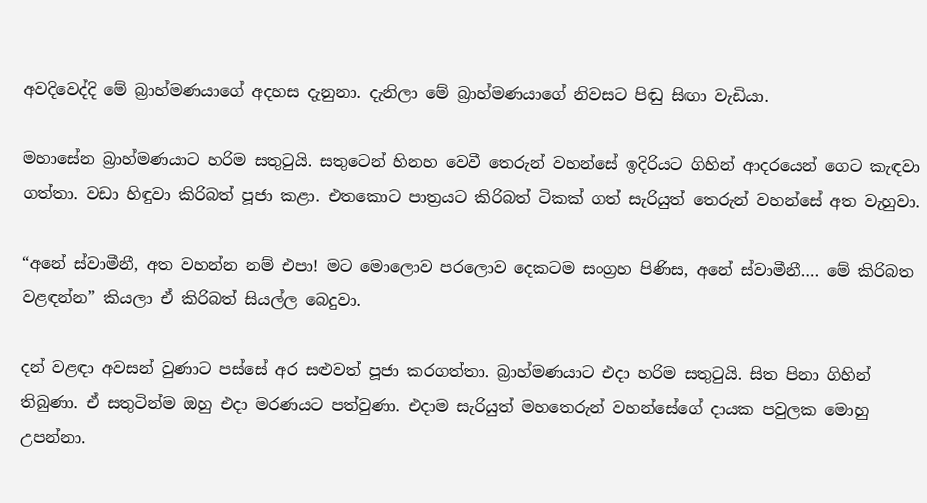අවදිවෙද්දි මේ බ්‍රාහ්මණයාගේ අදහස දැනුනා. දැනිලා මේ බ්‍රාහ්මණයාගේ නිවසට පිඬු සිඟා වැඩියා.

මහාසේන බ්‍රාහ්මණයාට හරිම සතුටුයි. සතුටෙන් හිනහ වෙවී තෙරුන් වහන්සේ ඉදිරියට ගිහින් ආදරයෙන් ගෙට කැඳවා ගත්තා. වඩා හිඳුවා කිරිබත් පූජා කළා. එතකොට පාත්‍රයට කිරිබත් ටිකක් ගත් සැරියුත් තෙරුන් වහන්සේ අත වැහුවා.

“අනේ ස්වාමීනී, අත වහන්න නම් එපා! මට මොලොව පරලොව දෙකටම සංග්‍රහ පිණිස, අනේ ස්වාමීනී…. මේ කිරිබත වළඳන්න” කියලා ඒ කිරිබත් සියල්ල බෙදුවා.

දන් වළඳා අවසන් වුණාට පස්සේ අර සළුවත් පූජා කරගත්තා. බ්‍රාහ්මණයාට එදා හරිම සතුටුයි. සිත පිනා ගිහින් තිබුණා. ඒ සතුටින්ම ඔහු එදා මරණයට පත්වුණා. එදාම සැරියුත් මහතෙරුන් වහන්සේගේ දායක පවුලක මොහු උපන්නා.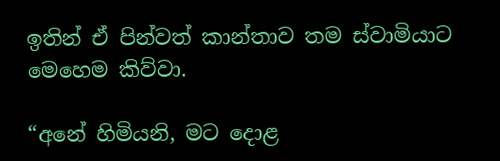ඉතින් ඒ පින්වත් කාන්තාව තම ස්වාමියාට මෙහෙම කිව්වා.

“අනේ හිමියනි, මට දොළ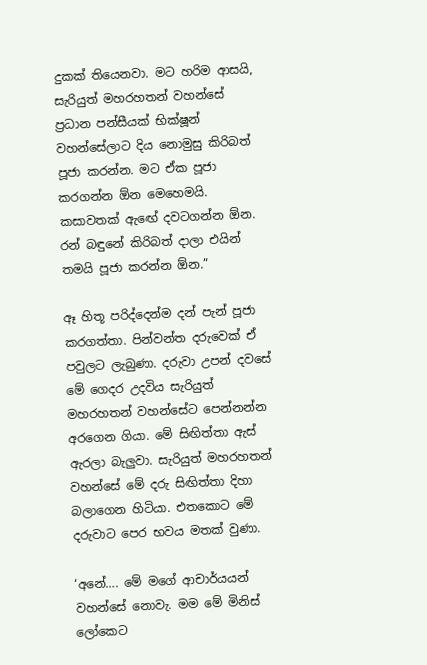දුකක් තියෙනවා. මට හරිම ආසයි, සැරියුත් මහරහතන් වහන්සේ ප්‍රධාන පන්සීයක් භික්ෂූන් වහන්සේලාට දිය නොමුසු කිරිබත් පූජා කරන්න. මට ඒක පූජා කරගන්න ඕන මෙහෙමයි. කසාවතක් ඇඟේ දවටගන්න ඕන. රන් බඳුනේ කිරිබත් දාලා එයින් තමයි පූජා කරන්න ඕන.”

ඈ හිතූ පරිද්දෙන්ම දන් පැන් පූජා කරගත්තා. පින්වන්ත දරුවෙක් ඒ පවුලට ලැබුණා. දරුවා උපන් දවසේ මේ ගෙදර උදවිය සැරියුත් මහරහතන් වහන්සේට පෙන්නන්න අරගෙන ගියා. මේ සිඟිත්තා ඇස් ඇරලා බැලුවා. සැරියුත් මහරහතන් වහන්සේ මේ දරු සිඟිත්තා දිහා බලාගෙන හිටියා. එතකොට මේ දරුවාට පෙර භවය මතක් වුණා.

‘අනේ…. මේ මගේ ආචාර්යයන් වහන්සේ නොවැ. මම මේ මිනිස් ලෝකෙට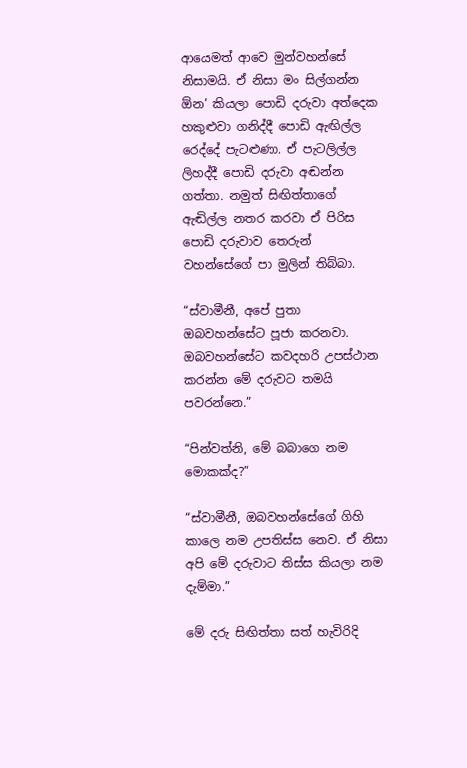ආයෙමත් ආවෙ මුන්වහන්සේ නිසාමයි. ඒ නිසා මං සිල්ගන්න ඕන’ කියලා පොඩි දරුවා අත්දෙක හකුළුවා ගනිද්දී පොඩි ඇඟිල්ල රෙද්දේ පැටළුණා. ඒ පැටලිල්ල ලිහද්දී පොඩි දරුවා අඬන්න ගත්තා. නමුත් සිඟිත්තාගේ ඇඬිල්ල නතර කරවා ඒ පිරිස පොඩි දරුවාව තෙරුන් වහන්සේගේ පා මුලින් තිබ්බා.

“ස්වාමීනී, අපේ පුතා ඔබවහන්සේට පූජා කරනවා. ඔබවහන්සේට කවදහරි උපස්ථාන කරන්න මේ දරුවට තමයි පවරන්නෙ.”

“පින්වත්නි, මේ බබාගෙ නම මොකක්ද?”

“ස්වාමීනී, ඔබවහන්සේගේ ගිහි කාලෙ නම උපතිස්ස නෙව. ඒ නිසා අපි මේ දරුවාට තිස්ස කියලා නම දැම්මා.”

මේ දරු සිඟිත්තා සත් හැවිරිදි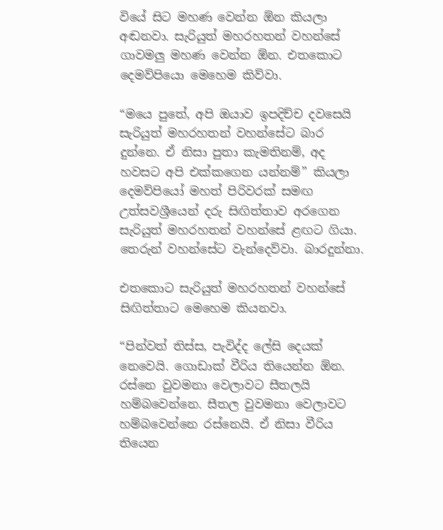වියේ සිට මහණ වෙන්න ඕන කියලා අඬනවා. සැරියුත් මහරහතන් වහන්සේ ගාවමලු මහණ වෙන්න ඕන. එතකොට දෙමව්පියො මෙහෙම කිව්වා.

“මයෙ පුතේ, අපි ඔයාව ඉපදිච්ච දවසෙයි සැරියුත් මහරහතන් වහන්සේට බාර දුන්නෙ. ඒ නිසා පුතා කැමතිනම්, අද හවසට අපි එක්කගෙන යන්නම්” කියලා දෙමව්පියෝ මහත් පිරිවරක් සමඟ උත්සවශ්‍රීයෙන් දරු සිඟිත්තාව අරගෙන සැරියුත් මහරහතන් වහන්සේ ළඟට ගියා. තෙරුන් වහන්සේට වැන්දෙව්වා. බාරදුන්නා.

එතකොට සැරියුත් මහරහතන් වහන්සේ සිඟිත්තාට මෙහෙම කියනවා.

“පින්වත් තිස්ස, පැවිද්ද ලේසි දෙයක් නෙවෙයි. ගොඩාක් වීරිය තියෙන්න ඕන. රස්නෙ වුවමනා වෙලාවට සීතලයි හම්බවෙන්නෙ. සීතල වුවමනා වෙලාවට හම්බවෙන්නෙ රස්නෙයි. ඒ නිසා වීරිය තියෙන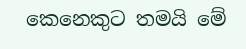කෙනෙකුට තමයි මේ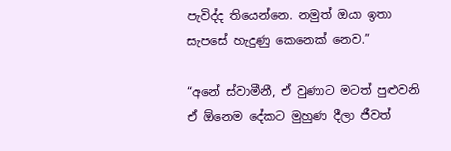පැවිද්ද තියෙන්නෙ. නමුත් ඔයා ඉතා සැපසේ හැදුණු කෙනෙක් නෙව.”

“අනේ ස්වාමීනී, ඒ වුණාට මටත් පුළුවනි ඒ ඕනෙම දේකට මුහුණ දීලා ජීවත්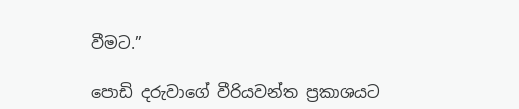වීමට.”

පොඩි දරුවාගේ වීරියවන්ත ප්‍රකාශයට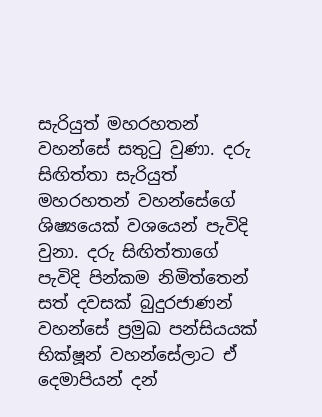සැරියුත් මහරහතන් වහන්සේ සතුටු වුණා. දරු සිඟිත්තා සැරියුත් මහරහතන් වහන්සේගේ ශිෂ්‍යයෙක් වශයෙන් පැවිදි වුනා. දරු සිඟිත්තාගේ පැවිදි පින්කම නිමිත්තෙන් සත් දවසක් බුදුරජාණන් වහන්සේ ප්‍රමුඛ පන්සියයක් භික්ෂූන් වහන්සේලාට ඒ දෙමාපියන් දන්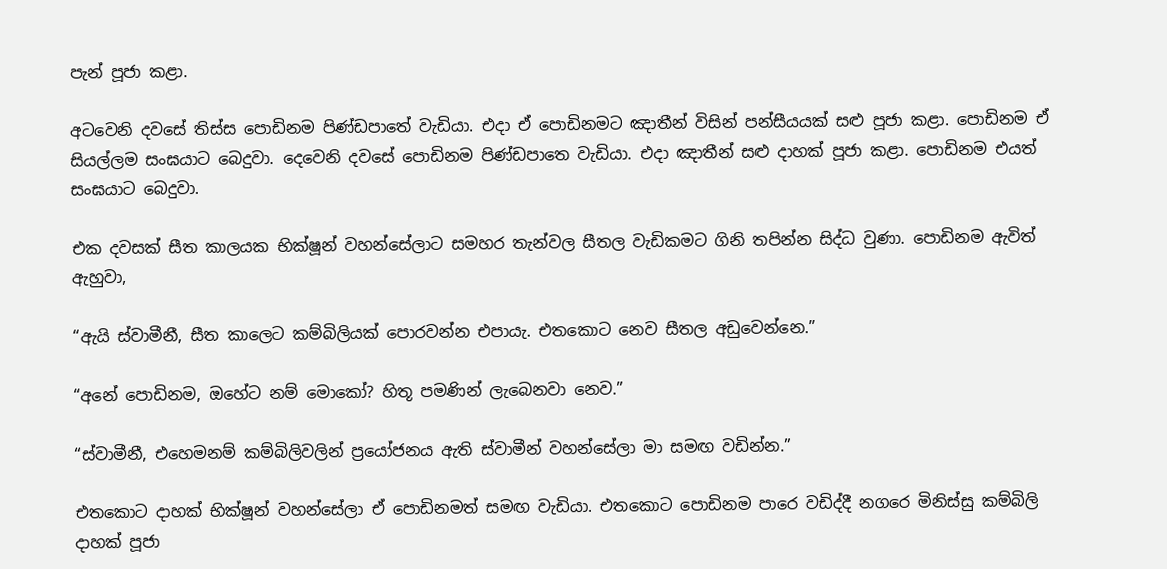පැන් පූජා කළා.

අටවෙනි දවසේ තිස්ස පොඩිනම පිණ්ඩපාතේ වැඩියා. එදා ඒ පොඩිනමට ඤාතීන් විසින් පන්සීයයක් සළු පූජා කළා. පොඩිනම ඒ සියල්ලම සංඝයාට බෙදුවා. දෙවෙනි දවසේ පොඩිනම පිණ්ඩපාතෙ වැඩියා. එදා ඤාතීන් සළු දාහක් පූජා කළා. පොඩිනම එයත් සංඝයාට බෙදුවා.

එක දවසක් සීත කාලයක භික්ෂූන් වහන්සේලාට සමහර තැන්වල සීතල වැඩිකමට ගිනි තපින්න සිද්ධ වුණා. පොඩිනම ඇවිත් ඇහුවා,

“ඇයි ස්වාමීනී, සීත කාලෙට කම්බිලියක් පොරවන්න එපායැ. එතකොට නෙව සීතල අඩුවෙන්නෙ.”

“අනේ පොඩිනම, ඔහේට නම් මොකෝ? හිතූ පමණින් ලැබෙනවා නෙව.”

“ස්වාමීනී, එහෙමනම් කම්බිලිවලින් ප්‍රයෝජනය ඇති ස්වාමීන් වහන්සේලා මා සමඟ වඩින්න.”

එතකොට දාහක් භික්ෂූන් වහන්සේලා ඒ පොඩිනමත් සමඟ වැඩියා. එතකොට පොඩිනම පාරෙ වඩිද්දී නගරෙ මිනිස්සු කම්බිලි දාහක් පූජා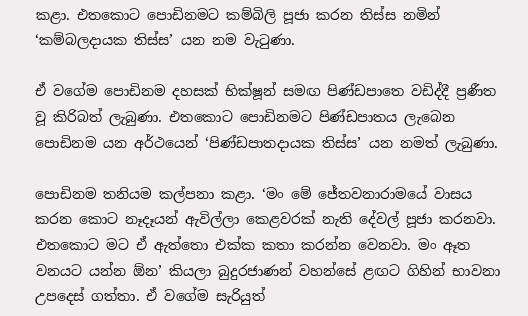කළා. එතකොට පොඩිනමට කම්බිලි පූජා කරන තිස්ස නමින් ‘කම්බලදායක තිස්ස’ යන නම වැටුණා.

ඒ වගේම පොඩිනම දහසක් භික්ෂූන් සමඟ පිණ්ඩපාතෙ වඩිද්දී ප්‍රණීත වූ කිරිබත් ලැබුණා. එතකොට පොඩිනමට පිණ්ඩපාතය ලැබෙන පොඩිනම යන අර්ථයෙන් ‘පිණ්ඩපාතදායක තිස්ස’ යන නමත් ලැබුණා.

පොඩිනම තනියම කල්පනා කළා. ‘මං මේ ජේතවනාරාමයේ වාසය කරන කොට නෑදෑයන් ඇවිල්ලා කෙළවරක් නැති දේවල් පූජා කරනවා. එතකොට මට ඒ ඇත්තො එක්ක කතා කරන්න වෙනවා. මං ඈත වනයට යන්න ඕන’ කියලා බුදුරජාණන් වහන්සේ ළඟට ගිහින් භාවනා උපදෙස් ගත්තා. ඒ වගේම සැරියුත්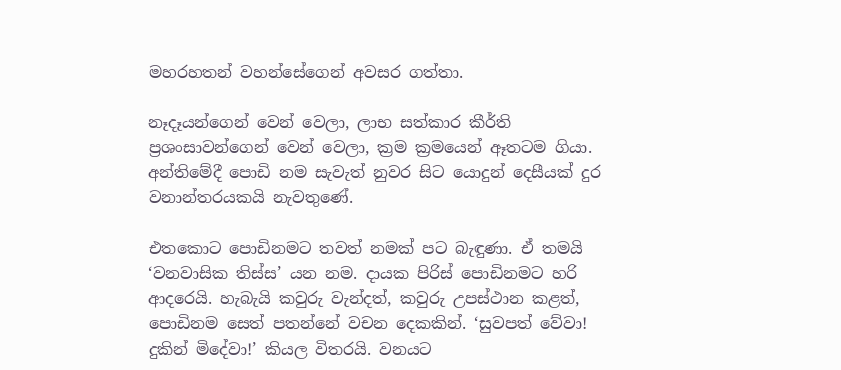මහරහතන් වහන්සේගෙන් අවසර ගත්තා.

නෑදෑයන්ගෙන් වෙන් වෙලා, ලාභ සත්කාර කීර්ති ප්‍රශංසාවන්ගෙන් වෙන් වෙලා, ක්‍රම ක්‍රමයෙන් ඈතටම ගියා. අන්තිමේදී පොඩි නම සැවැත් නුවර සිට යොදුන් දෙසීයක් දුර වනාන්තරයකයි නැවතුණේ.

එතකොට පොඩිනමට තවත් නමක් පට බැඳුණා. ඒ තමයි ‘වනවාසික තිස්ස’ යන නම. දායක පිරිස් පොඩිනමට හරි ආදරෙයි. හැබැයි කවුරු වැන්දත්, කවුරු උපස්ථාන කළත්, පොඩිනම සෙත් පතන්නේ වචන දෙකකින්. ‘සුවපත් වේවා! දුකින් මිදේවා!’ කියල විතරයි. වනයට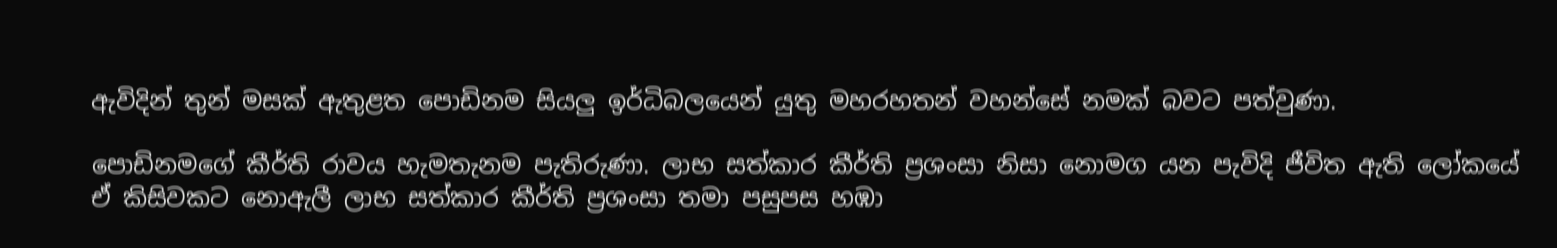ඇවිදින් තුන් මසක් ඇතුළත පොඩිනම සියලු ඉර්ධිබලයෙන් යුතු මහරහතන් වහන්සේ නමක් බවට පත්වුණා.

පොඩිනමගේ කීර්ති රාවය හැමතැනම පැතිරුණා. ලාභ සත්කාර කීර්ති ප්‍රශංසා නිසා නොමග යන පැවිදි ජීවිත ඇති ලෝකයේ ඒ කිසිවකට නොඇලී ලාභ සත්කාර කීර්ති ප්‍රශංසා තමා පසුපස හඹා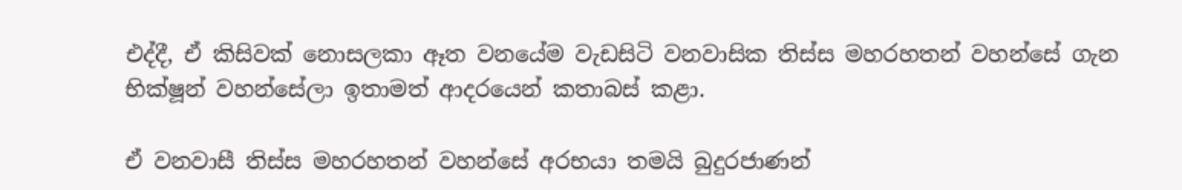එද්දී, ඒ කිසිවක් නොසලකා ඈත වනයේම වැඩසිටි වනවාසික තිස්ස මහරහතන් වහන්සේ ගැන භික්ෂූන් වහන්සේලා ඉතාමත් ආදරයෙන් කතාබස් කළා.

ඒ වනවාසී තිස්ස මහරහතන් වහන්සේ අරභයා තමයි බුදුරජාණන්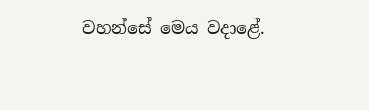වහන්සේ මෙය වදාළේ.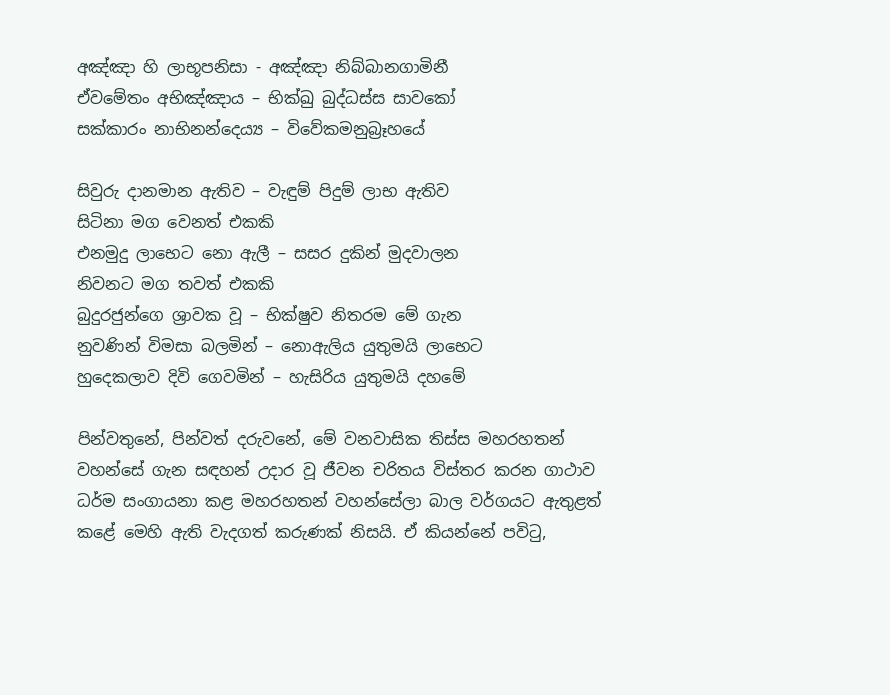අඤ්ඤා හි ලාභූපනිසා - අඤ්ඤා නිබ්බානගාමිනී
ඒවමේතං අභිඤ්ඤාය – භික්ඛු බුද්ධස්ස සාවකෝ
සක්කාරං නාභිනන්දෙය්‍ය – විවේකමනුබ්‍රෑහයේ

සිවුරු දානමාන ඇතිව – වැඳුම් පිදුම් ලාභ ඇතිව
සිටිනා මග වෙනත් එකකි
එනමුදු ලාභෙට නො ඇලී – සසර දුකින් මුදවාලන
නිවනට මග තවත් එකකි
බුදුරජුන්ගෙ ශ්‍රාවක වූ – භික්ෂුව නිතරම මේ ගැන
නුවණින් විමසා බලමින් – නොඇලිය යුතුමයි ලාභෙට
හුදෙකලාව දිවි ගෙවමින් – හැසිරිය යුතුමයි දහමේ

පින්වතුනේ, පින්වත් දරුවනේ, මේ වනවාසික තිස්ස මහරහතන් වහන්සේ ගැන සඳහන් උදාර වූ ජීවන චරිතය විස්තර කරන ගාථාව ධර්ම සංගායනා කළ මහරහතන් වහන්සේලා බාල වර්ගයට ඇතුළත් කළේ මෙහි ඇති වැදගත් කරුණක් නිසයි. ඒ කියන්නේ පවිටු,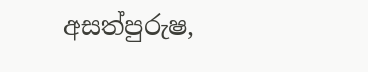අසත්පුරුෂ,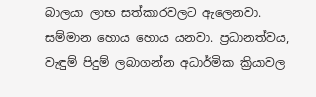බාලයා ලාභ සත්කාරවලට ඇලෙනවා. සම්මාන හොය හොය යනවා. ප්‍රධානත්වය, වැඳුම් පිදුම් ලබාගන්න අධාර්මික ක්‍රියාවල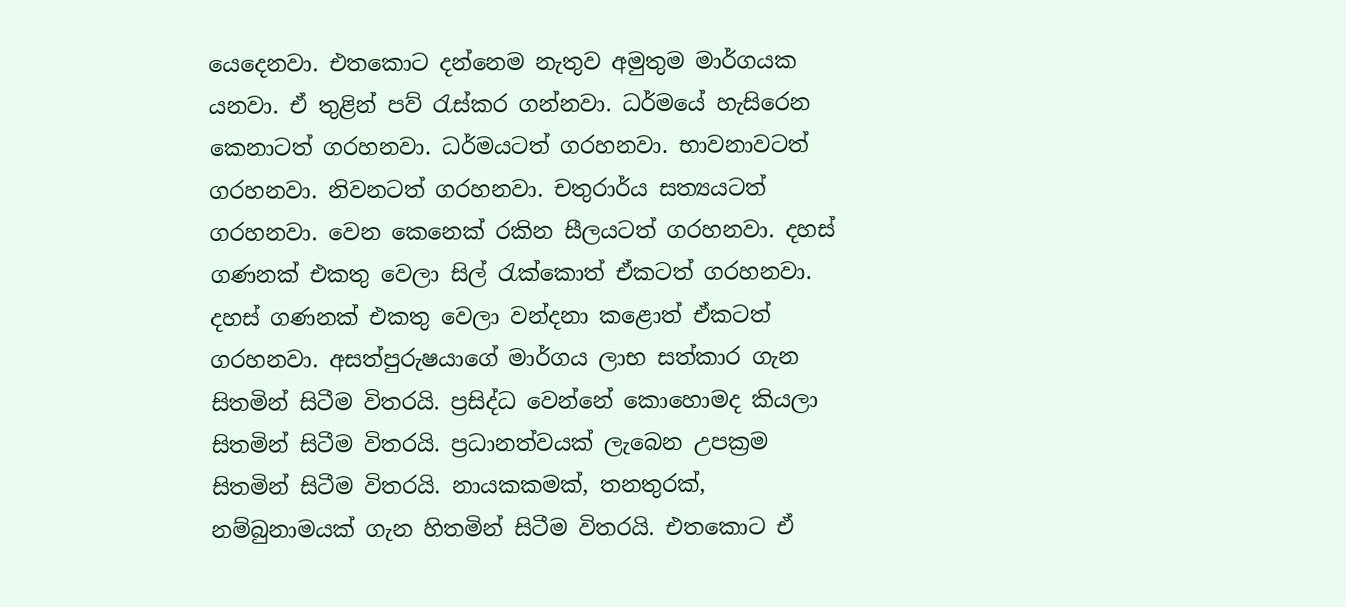යෙදෙනවා. එතකොට දන්නෙම නැතුව අමුතුම මාර්ගයක යනවා. ඒ තුළින් පව් රැස්කර ගන්නවා. ධර්මයේ හැසිරෙන කෙනාටත් ගරහනවා. ධර්මයටත් ගරහනවා. භාවනාවටත් ගරහනවා. නිවනටත් ගරහනවා. චතුරාර්ය සත්‍යයටත් ගරහනවා. වෙන කෙනෙක් රකින සීලයටත් ගරහනවා. දහස් ගණනක් එකතු වෙලා සිල් රැක්කොත් ඒකටත් ගරහනවා. දහස් ගණනක් එකතු වෙලා වන්දනා කළොත් ඒකටත් ගරහනවා. අසත්පුරුෂයාගේ මාර්ගය ලාභ සත්කාර ගැන සිතමින් සිටීම විතරයි. ප්‍රසිද්ධ වෙන්නේ කොහොමද කියලා සිතමින් සිටීම විතරයි. ප්‍රධානත්වයක් ලැබෙන උපක්‍රම සිතමින් සිටීම විතරයි. නායකකමක්, තනතුරක්, නම්බුනාමයක් ගැන හිතමින් සිටීම විතරයි. එතකොට ඒ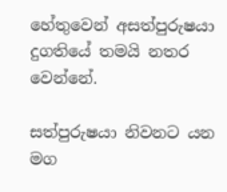හේතුවෙන් අසත්පුරුෂයා දුගතියේ තමයි නතර වෙන්නේ.

සත්පුරුෂයා නිවනට යන මග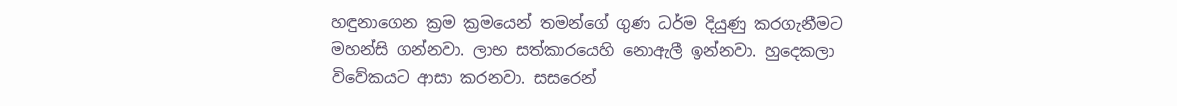හඳුනාගෙන ක්‍රම ක්‍රමයෙන් තමන්ගේ ගුණ ධර්ම දියුණු කරගැනීමට මහන්සි ගන්නවා. ලාභ සත්කාරයෙහි නොඇලී ඉන්නවා. හුදෙකලා විවේකයට ආසා කරනවා. සසරෙන්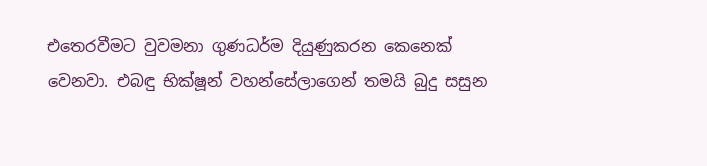එතෙරවීමට වුවමනා ගුණධර්ම දියුණුකරන කෙනෙක් වෙනවා. එබඳු භික්ෂූන් වහන්සේලාගෙන් තමයි බුදු සසුන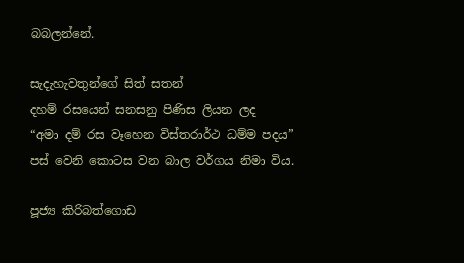බබලන්නේ.

සැදැහැවතුන්ගේ සිත් සතන්
දහම් රසයෙන් සනසනු පිණිස ලියන ලද
“අමා දම් රස වෑහෙන විස්තරාර්ථ ධම්ම පදය”
පස් වෙනි කොටස වන බාල වර්ගය නිමා විය.

පූජ්‍ය කිරිබත්ගොඩ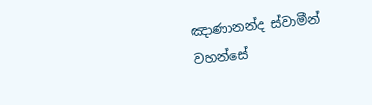ඤාණානන්ද ස්වාමීන් වහන්සේ